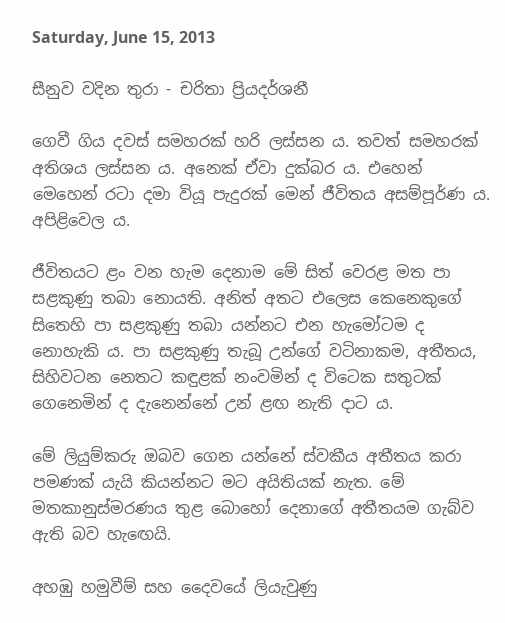Saturday, June 15, 2013

සීනුව වදින තුරා - චරිතා ප්‍රියදර්ශනී

ගෙවී ගිය දවස් සමහරක් හරි ලස්සන ය. තවත් සමහරක් අතිශය ලස්සන ය. අනෙක් ඒවා දුක්බර ය. එහෙන් මෙහෙන් රටා දමා වියූ පැදුරක් මෙන් ජීවිතය අසම්පූර්ණ ය. අපිළිවෙල ය.

ජීවිතයට ළං වන හැම දෙනාම මේ සිත් වෙරළ මත පා සළකුණු තබා නොයති. අනිත් අතට එලෙස කෙනෙකුගේ සිතෙහි පා සළකුණු තබා යන්නට එන හැමෝටම ද නොහැකි ය. පා සළකුණු තැබූ උන්ගේ වටිනාකම, අතීතය, සිහිවටන නෙතට කඳුළක් නංවමින් ද විටෙක සතුටක් ගෙනෙමින් ද දැනෙන්නේ උන් ළඟ නැති දාට ය.

මේ ලියුම්කරු ඔබව ගෙන යන්නේ ස්වකීය අතීතය කරා පමණක් යැයි කියන්නට මට අයිතියක් නැත. මේ මතකානුස්මරණය තුළ බොහෝ දෙනාගේ අතීතයම ගැබ්ව ඇති බව හැඟෙයි.

අහඹු හමුවීම් සහ දෛවයේ ලියැවුණු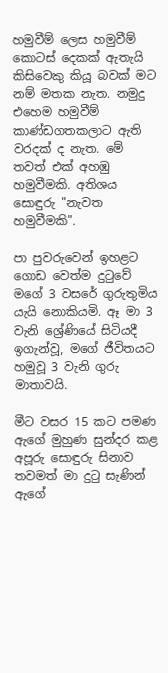හමුවීම් ලෙස හමුවීම් කොටස් දෙකක් ඇතැයි කිසිවෙකු කියූ බවක් මට නම් මතක නැත. නමුදු එහෙම හමුවීම් කාණ්ඩගතකලාට ඇති වරදක් ද නැත. මේ තවත් එක් අහඹු හමුවීමකි. අතිශය සොඳුරු "නැවත හමුවීමකි".

පා පුවරුවෙන් ඉහළට ගොඩ වෙත්ම දුටුවේ මගේ 3 වසරේ ගුරුතුමිය යැයි නොකියමි. ඈ මා 3 වැනි ශ්‍රේණියේ සිටියදී ඉගැන්වූ, මගේ ජීවිතයට හමුවූ 3 වැනි ගුරු මාතාවයි.

මීට වසර 15 කට පමණ ඇගේ මුහුණ සුන්දර කළ අපූරු සොඳුරු සිනාව තවමත් මා දුටු සැණින් ඇගේ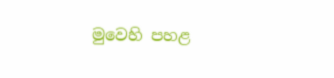මුවෙහි පහළ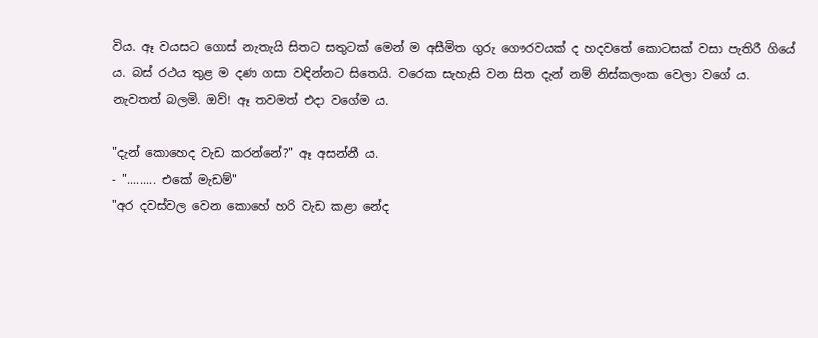විය. ඈ වයසට ගොස් නැතැයි සිතට සතුටක් මෙන් ම අසීමිත ගුරු ගෞරවයක් ද හදවතේ කොටසක් වසා පැතිරී ගියේ ය. බස් රථය තුළ ම දණ ගසා වඳින්නට සිතෙයි. වරෙක සැහැසි වන සිත දැන් නම් නිස්කලංක වෙලා වගේ ය. නැවතත් බලමි. ඔව්! ඈ තවමත් එදා වගේම ය.

"දැන් කොහෙද වැඩ කරන්නේ?" ඈ අසන්නී ය.
- "......... එකේ මැඩම්"
"අර දවස්වල වෙන කොහේ හරි වැඩ කළා නේද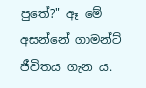පුතේ?" ඈ මේ අසන්නේ ගාමන්ට් ජීවිතය ගැන ය.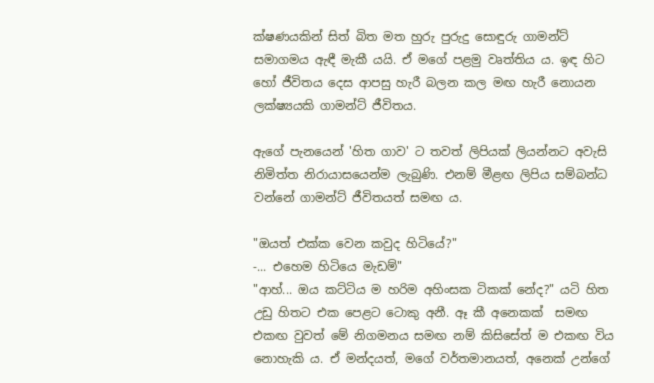ක්ෂණයකින් සිත් බිත මත හුරු පුරුදු සොඳුරු ගාමන්ට් සමාගමය ඇඳී මැකී යයි. ඒ මගේ පළමු වෘත්තිය ය. ඉඳ හිට හෝ ජීවිතය දෙස ආපසු හැරී බලන කල මඟ හැරී නොයන ලක්ෂ්‍යයකි ගාමන්ට් ජීවිතය.

ඇගේ පැනයෙන් 'හිත ගාව' ට තවත් ලිපියක් ලියන්නට අවැසි නිමිත්ත නිරායාසයෙන්ම ලැබුණි. එනම් මීළඟ ලිපිය සම්බන්ධ වන්නේ ගාමන්ට් ජීවිතයත් සමඟ ය.

"ඔයත් එක්ක වෙන කවුද හිටියේ?"
-... එහෙම හිටියෙ මැඩම්"
"ආහ්... ඔය කට්ටිය ම හරිම අහිංසක ටිකක් නේද?" යටි හිත උඩු හිතට එක පෙළට ටොකු අනී. ඈ කී අනෙකක්  සමඟ එකඟ වුවත් මේ නිගමනය සමඟ නම් කිසිසේත් ම එකඟ විය නොහැකි ය. ඒ මන්දයත්, මගේ වර්තමානයත්, අනෙක් උන්ගේ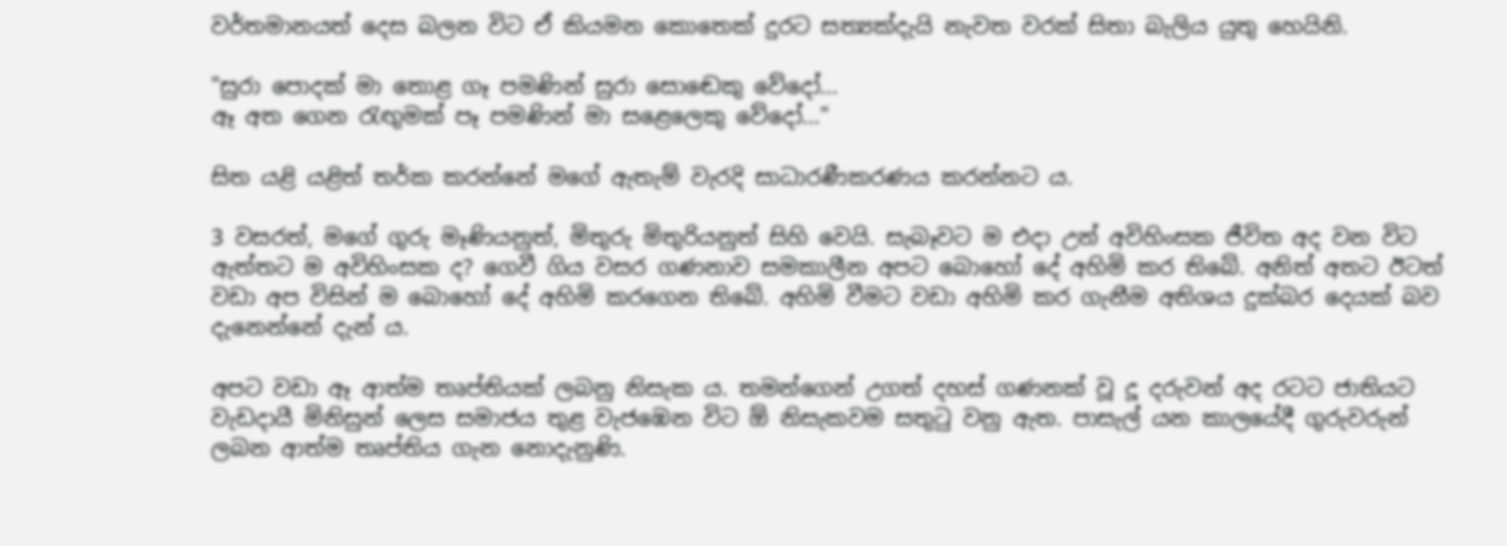වර්තමානයත් දෙස බලන විට ඒ කියමන කොතෙක් දුරට සත්‍යක්දැයි නැවත වරක් සිතා බැලිය යුතු හෙයිනි.

"සුරා පොදක් මා තොළ ගෑ පමණින් සුරා සොඬෙකු වේදෝ...
ඈ අත ගෙන රැඟුමක් පෑ පමණින් මා සළෙලෙකු වේදෝ..."

සිත යළි යළිත් තර්ක කරන්නේ මගේ ඇතැම් වැරදි සාධාරණීකරණය කරන්නට ය.

3 වසරත්, මගේ ගුරු මෑණියනුත්, මිතුරු මිතුරියනුත් සිහි වෙයි. සැබෑවට ම එදා උන් අවිහිංසක ජීවිත අද වන විට ඇත්තට ම අවිහිංසක ද? ගෙවී ගිය වසර ගණනාව සමකාලීන අපට බොහෝ දේ අහිමි කර තිබේ. අනිත් අතට ඊටත් වඩා අප විසින් ම බොහෝ දේ අහිමි කරගෙන තිබේ. අහිමි වීමට වඩා අහිමි කර ගැනීම අතිශය දුක්බර දෙයක් බව දැනෙන්නේ දැන් ය.

අපට වඩා ඈ ආත්ම තෘප්තියක් ලබනු නිසැක ය. තමන්ගෙන් උගත් දහස් ගණනක් වූ දූ දරුවන් අද රටට ජාතියට වැඩදායී මිනිසුන් ලෙස සමාජය තුළ වැජඹෙන විට ඕ නිසැකවම සතුටු වනු ඇත. පාසැල් යන කාලයේදී ගුරුවරුන් ලබන ආත්ම තෘප්තිය ගැන නොදැනුණි.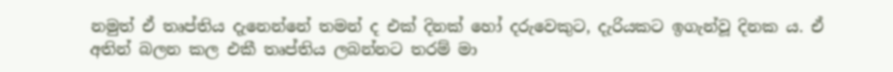නමුත් ඒ තෘප්තිය දැනෙන්නේ තමන් ද එක් දිනක් හෝ දරුවෙකුට, දැරියකට ඉගැන්වූ දිනක ය. ඒ අතින් බලන කල එකී තෘප්තිය ලබන්නට තරම් මා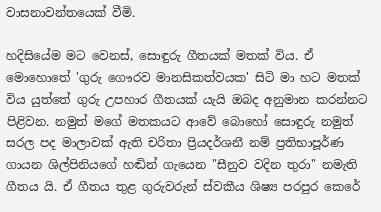වාසනාවන්තයෙක් වීමි.

හදිසියේම මට වෙනස්, සොඳුරු ගීතයක් මතක් විය. ඒ මොහොතේ 'ගුරු ගෞරව මානසිකත්වයක' සිටි මා හට මතක් විය යුත්තේ ගුරු උපහාර ගීතයක් යැයි ඔබද අනුමාන කරන්නට පිළිවන. නමුත් මගේ මතකයට ආවේ බොහෝ සොඳුරු නමුත් සරල පද මාලාවක් ඇති චරිතා ප්‍රියදර්ශනී නම් ප්‍රතිභාපූර්ණ ගායන ශිල්පිනියගේ හඬින් ගැයෙන "සීනුව වදින තුරා" නමැති ගීතය යි. ඒ ගීතය තුළ ගුරුවරුන් ස්වකීය ශිෂ්‍ය පරපුර කෙරේ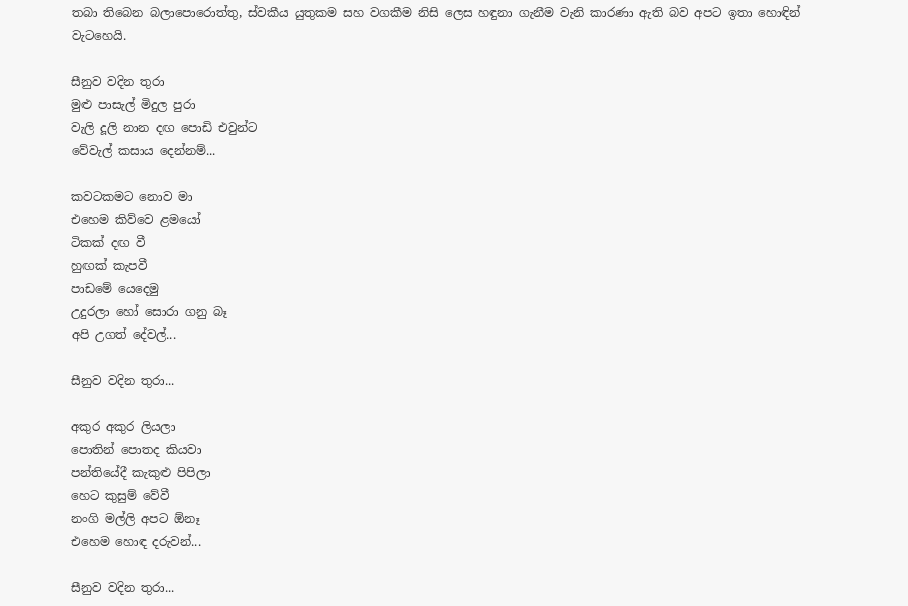තබා තිබෙන බලාපොරොත්තු, ස්වකීය යුතුකම සහ වගකීම නිසි ලෙස හඳුනා ගැනීම වැනි කාරණා ඇති බව අපට ඉතා හොඳින් වැටහෙයි.

සීනුව වදින තුරා
මුළු පාසැල් මිදුල පුරා
වැලි දූලි නාන දඟ පොඩි එවුන්ට
වේවැල් කසාය දෙන්නම්...

කවටකමට නොව මා
එහෙම කිව්වෙ ළමයෝ
ටිකක් දඟ වී
හුඟක් කැපවී
පාඩමේ යෙදෙමු
උදුරලා හෝ සොරා ගනු බෑ
අපි උගත් දේවල්...

සීනුව වදින තුරා...

අකුර අකුර ලියලා
පොතින් පොතද කියවා
පන්තියේදී කැකුළු පිපිලා
හෙට කුසුම් වේවී
නංගි මල්ලි අපට ඕනෑ
එහෙම හොඳ දරුවන්...

සීනුව වදින තුරා...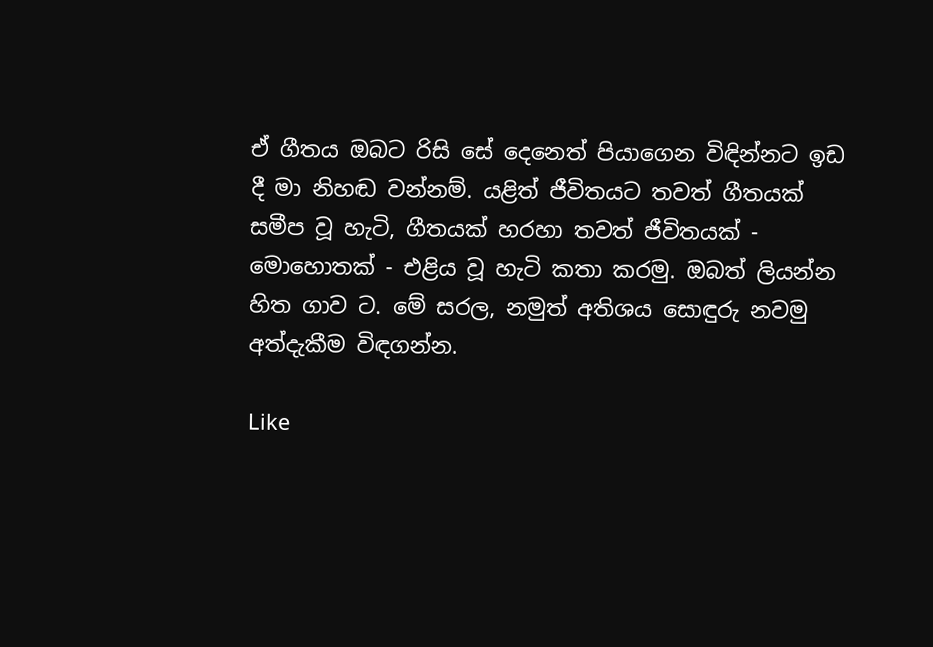ඒ ගීතය ඔබට රිසි සේ දෙනෙත් පියාගෙන විඳින්නට ඉඩ දී මා නිහඬ වන්නම්. යළිත් ජීවිතයට තවත් ගීතයක් සමීප වූ හැටි, ගීතයක් හරහා තවත් ජීවිතයක් - මොහොතක් - එළිය වූ හැටි කතා කරමු. ඔබත් ලියන්න හිත ගාව ට. මේ සරල, නමුත් අතිශය සොඳුරු නවමු අත්දැකීම විඳගන්න.

Like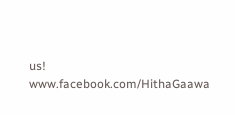us!
www.facebook.com/HithaGaawa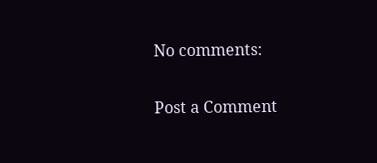No comments:

Post a Comment